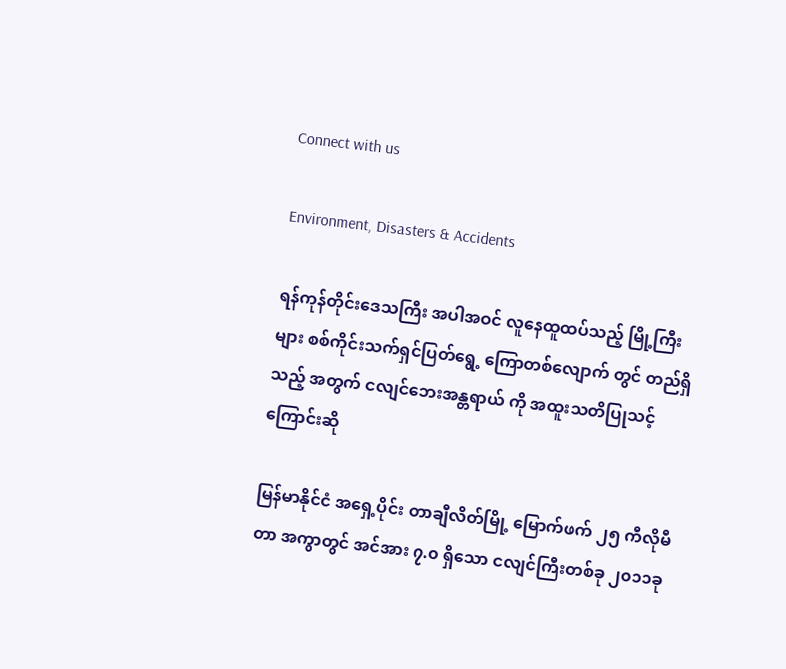Connect with us

Environment, Disasters & Accidents

ရန်ကုန်တိုင်းဒေသကြီး အပါအဝင် လူနေထူထပ်သည့် မြို့ကြီး များ စစ်ကိုင်းသက်ရှင်ပြတ်ရွေ့ ကြောတစ်လျောက် တွင် တည်ရှိသည့် အတွက် ငလျင်ဘေးအန္တရာယ် ကို အထူးသတိပြုသင့်ကြောင်းဆို

မြန်မာနိုင်ငံ အရှေ့ပိုင်း တာချီလိတ်မြို့ မြောက်ဖက် ၂၅ ကီလိုမီတာ အကွာတွင် အင်အား ၇.၀ ရှိသော ငလျင်ကြီးတစ်ခု ၂၀၁၁ခု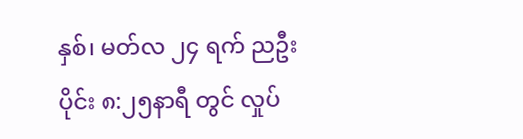နှစ်၊ မတ်လ ၂၄ ရက် ညဦးပိုင်း ၈:၂၅နာရီ တွင် လှုပ်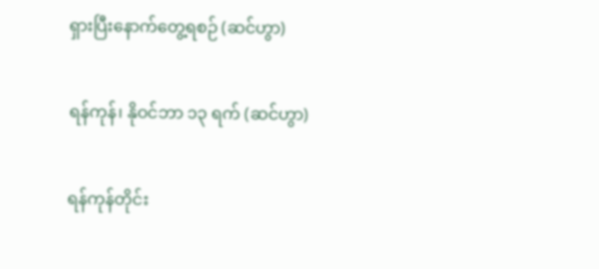ရှားပြီးနောက်တွေ့ရစဉ် (ဆင်ဟွာ)

ရန်ကုန်၊ နိုဝင်ဘာ ၁၃ ရက် (ဆင်ဟွာ)

ရန်ကုန်တိုင်း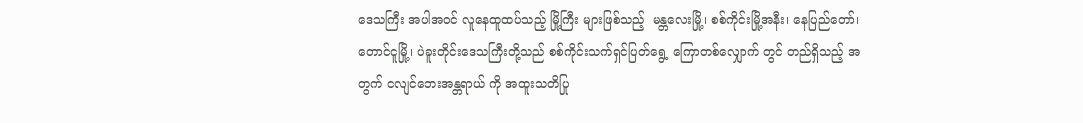ဒေသကြီး အပါအဝင် လူနေထူထပ်သည့် မြို့ကြီး များဖြစ်သည့်  မန္တလေးမြို့၊ စစ်ကိုင်းမြို့အနီး၊ နေပြည်တော်၊ တောင်ငူမြို့၊ ပဲခူးတိုင်းဒေသကြီးတို့သည် စစ်ကိုင်းသက်ရှင်ပြတ်ရွေ့ ကြောတစ်လျှောက် တွင် တည်ရှိသည့် အတွက် ငလျင်ဘေးအန္တရာယ် ကို အထူးသတိပြု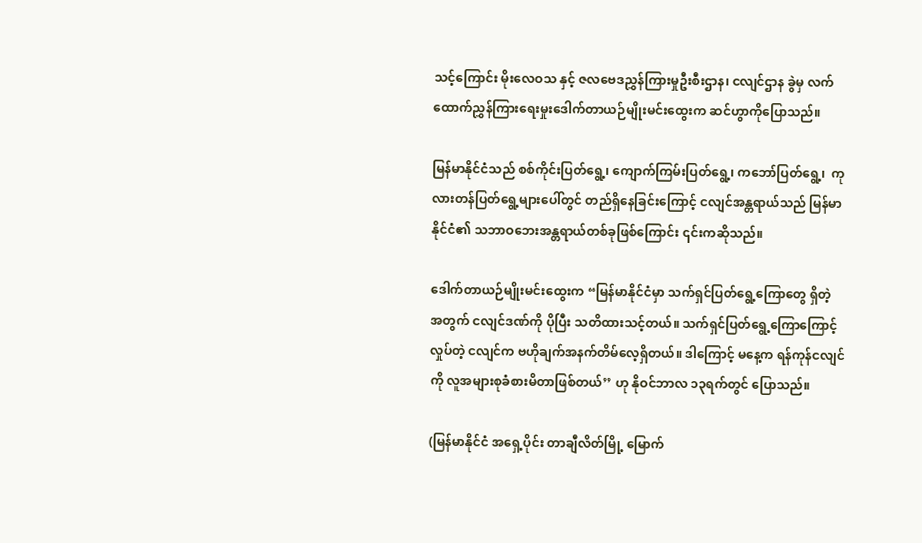သင့်ကြောင်း မိုးလေဝသ နှင့် ဇလဗေဒညွှန်ကြားမှုဦးစီးဌာန၊ ငလျင်ဌာန ခွဲမှ လက်ထောက်ညွှန်ကြားရေးမှုးဒေါက်တာယဉ်မျိုးမင်းထွေးက ဆင်ဟွာကိုပြောသည်။

မြန်မာနိုင်ငံသည် စစ်ကိုင်းပြတ်ရွေ့၊ ကျောက်ကြမ်းပြတ်ရွေ့၊ ကဘော်ပြတ်ရွေ့၊  ကုလားတန်ပြတ်ရွေ့များပေါ်တွင် တည်ရှိနေခြင်းကြောင့် ငလျင်အန္တရာယ်သည် မြန်မာနိုင်ငံ၏ သဘာဝဘေးအန္တရာယ်တစ်ခုဖြစ်ကြောင်း ၎င်းကဆိုသည်။

ဒေါက်တာယဉ်မျိုးမင်းထွေးက “မြန်မာနိုင်ငံမှာ သက်ရှင်ပြတ်ရွေ့ကြောတွေ ရှိတဲ့ အတွက် ငလျင်ဒဏ်ကို ပိုပြီး သတိထားသင့်တယ်။ သက်ရှင်ပြတ်ရွေ့ကြောကြောင့်လှုပ်တဲ့ ငလျင်က ဗဟိုချက်အနက်တိမ်လေ့ရှိတယ်။ ဒါကြောင့် မနေ့က ရန်ကုန်ငလျင် ကို လူအများစုခံစားမိတာဖြစ်တယ်’’ ဟု နိုဝင်ဘာလ ၁၃ရက်တွင် ပြောသည်။

(မြန်မာနိုင်ငံ အရှေ့ပိုင်း တာချီလိတ်မြို့ မြောက်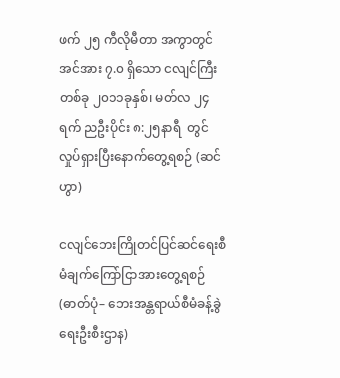ဖက် ၂၅ ကီလိုမီတာ အကွာတွင် အင်အား ၇.၀ ရှိသော ငလျင်ကြီးတစ်ခု ၂၀၁၁ခုနှစ်၊ မတ်လ ၂၄ ရက် ညဦးပိုင်း ၈:၂၅နာရီ  တွင် လှုပ်ရှားပြီးနောက်တွေ့ရစဉ် (ဆင်ဟွာ)

ငလျင်ဘေးကြိုတင်ပြင်ဆင်ရေးစီမံချက်ကြော်ငြာအားတွေ့ရစဉ် (ဓာတ်ပုံ– ဘေးအန္တရာယ်စီမံခန့်ခွဲရေးဦးစီးဌာန)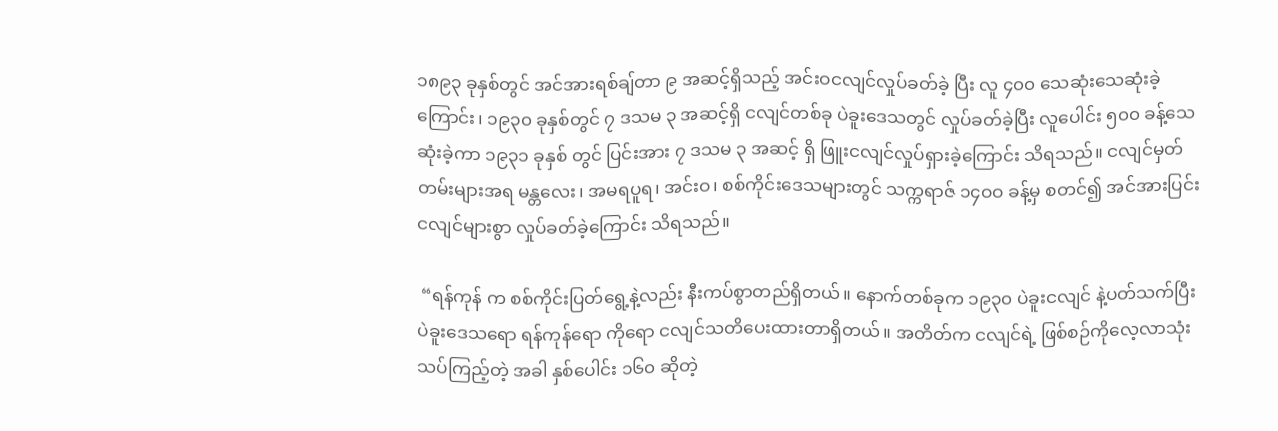၁၈၉၃ ခုနှစ်တွင် အင်အားရစ်ချ်တာ ၉ အဆင့်ရှိသည့် အင်းဝငလျင်လှုပ်ခတ်ခဲ့ ပြီး လူ ၄၀၀ သေဆုံးသေဆုံးခဲ့ကြောင်း၊ ၁၉၃၀ ခုနှစ်တွင် ၇ ဒသမ ၃ အဆင့်ရှိ ငလျင်တစ်ခု ပဲခူးဒေသတွင် လှုပ်ခတ်ခဲ့ပြီး လူပေါင်း ၅၀၀ ခန့်သေဆုံးခဲ့ကာ ၁၉၃၁ ခုနှစ် တွင် ပြင်းအား ၇ ဒသမ ၃ အဆင့် ရှိ ဖြူးငလျင်လှုပ်ရှားခဲ့ကြောင်း သိရသည်။ ငလျင်မှတ်တမ်းများအရ မန္တလေး၊ အမရပူရ၊ အင်းဝ၊ စစ်ကိုင်းဒေသများတွင် သက္ကရာဇ် ၁၄ဝဝ ခန့်မှ စတင်၍ အင်အားပြင်းငလျင်များစွာ လှုပ်ခတ်ခဲ့ကြောင်း သိရသည်။

 “ရန်ကုန် က စစ်ကိုင်းပြတ်ရွေ့နဲ့လည်း နီးကပ်စွာတည်ရှိတယ်။ နောက်တစ်ခုက ၁၉၃၀ ပဲခူးငလျင် နဲ့ပတ်သက်ပြီး ပဲခူးဒေသရော ရန်ကုန်ရော ကိုရော ငလျင်သတိပေးထားတာရှိတယ်။ အတိတ်က ငလျင်ရဲ့ ဖြစ်စဉ်ကိုလေ့လာသုံးသပ်ကြည့်တဲ့ အခါ နှစ်ပေါင်း ၁၆၀ ဆိုတဲ့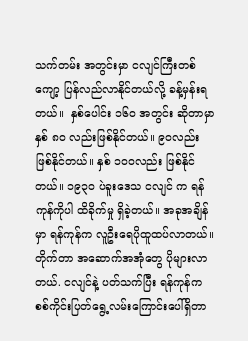သက်တမ်း အတွင်းမှာ ငလျင်ကြီးတစ်ကျော့ ပြန်လည်လာနိုင်တယ်လို့ ခန့်မှန်းရတယ်။  နှစ်ပေါင်း ၁၆၀ အတွင်း ဆိုတာမှာ နှစ် ၈၀ လည်းဖြစ်နိုင်တယ်။ ၉၀လည်း ဖြစ်နိုင်တယ်။ နှစ် ၁၀၀လည်း ဖြစ်နိုင်တယ်။ ၁၉၃၀ ပဲခူးဒေသ ငလျင် က ရန်ကုန်ကိုပါ ထိခိုက်မှု ရှိခဲ့တယ်။ အခုအချိန်မှာ ရန်ကုန်က လူဦးရေပိုထူထပ်လာတယ်။ တိုက်တာ အဆောက်အအုံတွေ ပိုများလာတယ်. ငလျင်နဲ့ ပတ်သက်ပြီး ရန်ကုန်က စစ်ကိုင်းပြတ်ရွေ့လမ်းကြောင်းပေါ်ရှိတာ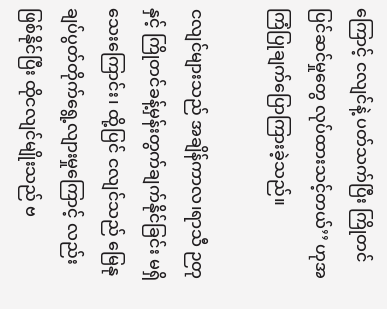ကြောင့် ငလျင်နဲ့ ပတ်သက်ပြီး ကြိုတင်ပြင်ဆင်မှုတွေ လုပ်ထားသင့်တယ်’’ ဟုအကြံပြုချက်ပြောကြားခဲ့သည်။

ငလျင်များသည် အချိန်ကာလ၊ရာသီ ဉတုနှင့် ကြိုတင်ခန့်မှန်းတွက်ချက်နိုင်ခြင်း မရှိသေးကြောင်း၊ ထို့ပြင် ငလျင်သည် မြေနုချပ်ပွတ်တိုက်ရွေ့လျားမှုကြောင့် လည်းဖြစ်နိုင်ပြီး ထိုငလျင်မျိုးသည် ဗ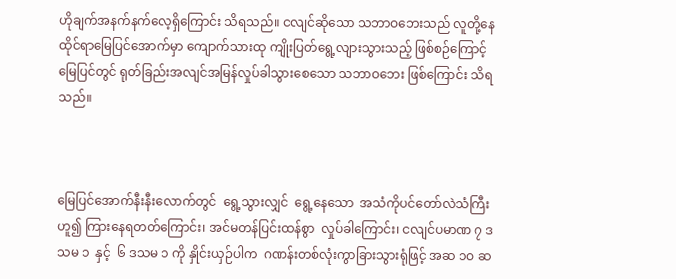ဟိုချက်အနက်နက်လေ့ရှိကြောင်း သိရသည်။ ငလျင်ဆိုသော သဘာဝဘေးသည် လူတို့နေထိုင်ရာမြေပြင်အောက်မှာ ကျောက်သားထု ကျိုးပြတ်ရွေ့လျားသွားသည့် ဖြစ်စဉ်ကြောင့် မြေပြင်တွင် ရုတ်ခြည်းအလျင်အမြန်လှုပ်ခါသွားစေသော သဘာဝဘေး ဖြစ်ကြောင်း သိရသည်။



မြေပြင်အောက်နီးနီးလောက်တွင်  ရွေ့သွားလျှင်  ရွေ့နေသော  အသံကိုပင်တော်လဲသံကြီးဟူ၍ ကြားနေရတတ်ကြောင်း၊ အင်မတန်ပြင်းထန်စွာ  လှုပ်ခါကြောင်း၊ ငလျင်ပမာဏ ၇ ဒသမ ၁  နှင့်  ၆ ဒသမ ၁ ကို နှိုင်းယှဉ်ပါက  ဂဏန်းတစ်လုံးကွာခြားသွားရုံဖြင့် အဆ ၁ဝ ဆ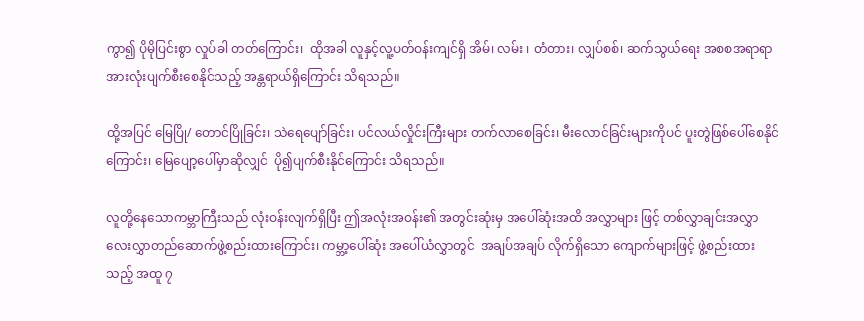ကွာ၍ ပိုမိုပြင်းစွာ လှုပ်ခါ တတ်ကြောင်း၊  ထိုအခါ လူနှင့်လူ့ပတ်ဝန်းကျင်ရှိ အိမ်၊ လမ်း ၊ တံတား၊ လျှပ်စစ်၊ ဆက်သွယ်ရေး အစစအရာရာ အားလုံးပျက်စီးစေနိုင်သည့် အန္တရာယ်ရှိကြောင်း သိရသည်။

ထို့အပြင် မြေပြို/ တောင်ပြိုခြင်း၊ သဲရေပျော်ခြင်း၊ ပင်လယ်လှိုင်းကြီးများ တက်လာစေခြင်း၊ မီးလောင်ခြင်းများကိုပင် ပူးတွဲဖြစ်ပေါ်စေနိုင်ကြောင်း၊ မြေပျော့ပေါ်မှာဆိုလျှင်  ပို၍ပျက်စီးနိုင်ကြောင်း သိရသည်။

လူတို့နေသောကမ္ဘာကြီးသည် လုံးဝန်းလျက်ရှိပြီး ဤအလုံးအဝန်း၏ အတွင်းဆုံးမှ အပေါ်ဆုံးအထိ အလွှာများ ဖြင့် တစ်လွှာချင်းအလွှာ  လေးလွှာတည်ဆောက်ဖွဲ့စည်းထားကြောင်း၊ ကမ္ဘာ့ပေါ်ဆုံး အပေါ်ယံလွှာတွင်  အချပ်အချပ် လိုက်ရှိသော ကျောက်များဖြင့် ဖွဲ့စည်းထားသည့် အထူ ၇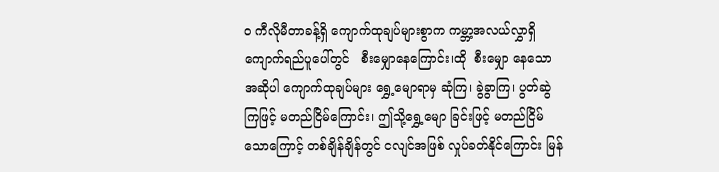ဝ ကီလိုမီတာခန့်ရှိ ကျောက်ထုချပ်များစွာက ကမ္ဘာ့အလယ်လွှာရှိ ကျောက်ရည်ပူပေါ်တွင်   စီးမျှောနေကြောင်း၊ထို  စီးမျှော နေသော  အဆိုပါ ကျောက်ထုချပ်များ ရွှေ့မျောရာမှ ဆုံကြ၊ ခွဲခွာကြ၊ ပွတ်ဆွဲကြဖြင့် မတည်ငြိမ်ကြောင်း၊ ဤသို့ရွှေ့မျော ခြင်းဖြင့် မတည်ငြိမ်သောကြောင့် တစ်ချိန်ချိန်တွင် ငလျင်အဖြစ် လှုပ်ခတ်နိုင်ကြောင်း မြန်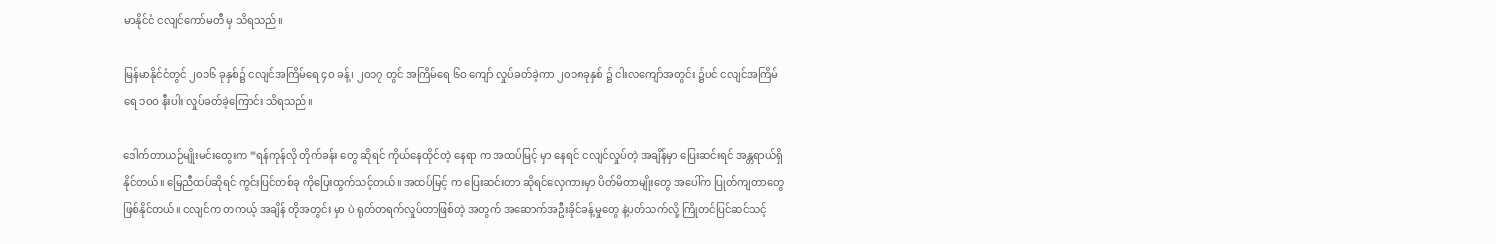မာနိုင်ငံ ငလျင်ကော်မတီ မှ သိရသည်။

မြန်မာနိုင်ငံတွင် ၂ဝ၁၆ ခုနှစ်၌ ငလျင်အကြိမ်ရေ ၄ဝ ခန့်၊ ၂ဝ၁၇ တွင် အကြိမ်ရေ ၆ဝ ကျော် လှုပ်ခတ်ခဲ့ကာ ၂၀၁၈ခုနှစ် ၌ ငါးလကျော်အတွင်း ၌ပင် ငလျင်အကြိမ်ရေ ၁ဝဝ နီးပါး လှုပ်ခတ်ခဲ့ကြောင်း သိရသည်။

ဒေါက်တာယဉ်မျိုးမင်းထွေးက “ရန်ကုန်လို တိုက်ခန်း တွေ ဆိုရင် ကိုယ်နေထိုင်တဲ့ နေရာ က အထပ်မြင့် မှာ နေရင် ငလျင်လှုပ်တဲ့ အချိန်မှာ ပြေးဆင်းရင် အန္တရာယ်ရှိနိုင်တယ်။ မြေညီထပ်ဆိုရင် ကွင်းပြင်တစ်ခု ကိုပြေးထွက်သင့်တယ်။ အထပ်မြင့် က ပြေးဆင်းတာ ဆိုရင်လှေကားမှာ ပိတ်မိတာမျိုးတွေ အပေါ်က ပြုတ်ကျတာတွေ ဖြစ်နိုင်တယ်။ ငလျင်က တကယ့် အချိန် တိုအတွင်း မှာ ပဲ ရုတ်တရက်လှုပ်တာဖြစ်တဲ့ အတွက် အဆောက်အဦးခိုင်ခန့်မှုတွေ နဲ့ပတ်သက်လို့ ကြိုတင်ပြင်ဆင်သင့်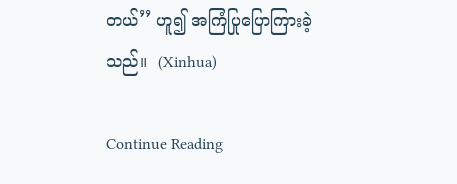တယ်’’ ဟူ၍ အကြံပြုပြောကြားခဲ့သည်။  (Xinhua)

Continue Reading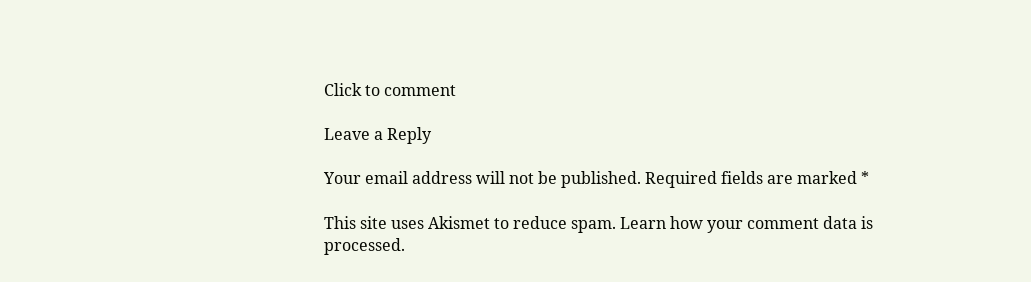Click to comment

Leave a Reply

Your email address will not be published. Required fields are marked *

This site uses Akismet to reduce spam. Learn how your comment data is processed.